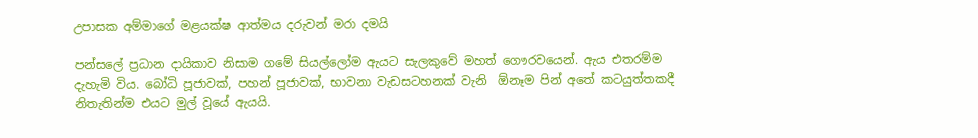උපාසක අම්මාගේ මළයක්ෂ ආත්මය දරුවන් මරා දමයි

පන්සලේ ප්‍රධාන දායිකාව නිසාම ගමේ සියල්ලෝම ඇයට සැලකුවේ මහත් ගෞරවයෙන්. ඇය එතරම්ම දැහැමි විය. බෝධි පූජාවක්, පහන් පූජාවක්, භාවනා වැඩසටහනක් වැනි  ඕනෑම පින් අතේ කටයුත්තකදී නිතැතින්ම එයට මුල් වූයේ ඇයයි.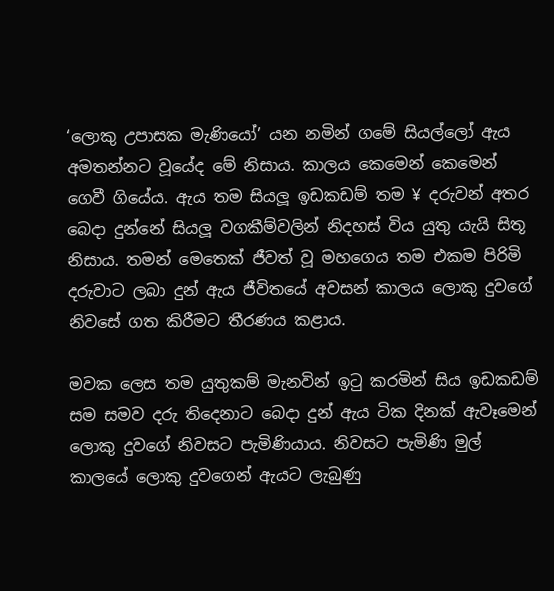‘ලොකු උපාසක මැණියෝ’ යන නමින් ගමේ සියල්ලෝ ඇය අමතන්නට වූයේද මේ නිසාය. කාලය කෙමෙන් කෙමෙන් ගෙවී ගියේය. ඇය තම සියලූ ඉඩකඩම් තම ¥ දරුවන් අතර බෙදා දුන්නේ සියලූ වගකීම්වලින් නිදහස් විය යුතු යැයි සිතූ නිසාය. තමන් මෙතෙක් ජීවත් වූ මහගෙය තම එකම පිරිමි දරුවාට ලබා දුන් ඇය ජීවිතයේ අවසන් කාලය ලොකු දුවගේ නිවසේ ගත කිරීමට තීරණය කළාය.

මවක ලෙස තම යුතුකම් මැනවින් ඉටු කරමින් සිය ඉඩකඩම් සම සමව දරු තිදෙනාට බෙදා දුන් ඇය ටික දිනක් ඇවෑමෙන් ලොකු දුවගේ නිවසට පැමිණියාය. නිවසට පැමිණි මුල් කාලයේ ලොකු දුවගෙන් ඇයට ලැබුණු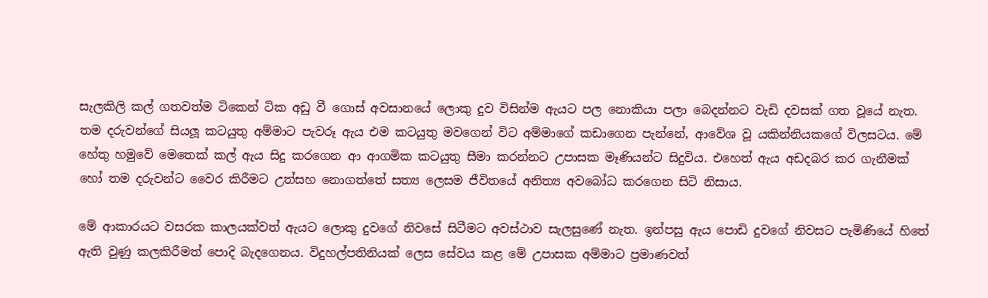සැලකිලි කල් ගතවත්ම ටිකෙන් ටික අඩු වී ගොස් අවසානයේ ලොකු දුව විසින්ම ඇයට පල නොකියා පලා බෙදන්නට වැඩි දවසක් ගත වූයේ නැත. තම දරුවන්ගේ සියලූ කටයුතු අම්මාට පැවරූ ඇය එම කටයුතු මවගෙන් විට අම්මාගේ කඩාගෙන පැන්නේ, ආවේශ වූ යකින්නියකගේ විලසටය. මේ හේතු හමුවේ මෙතෙක් කල් ඇය සිදු කරගෙන ආ ආගමික කටයුතු සීමා කරන්නට උපාසක මෑණියන්ට සිදුවිය. එහෙත් ඇය අඩදබර කර ගැනීමක් හෝ තම දරුවන්ට වෛර කිරීමට උත්සහ නොගත්තේ සත්‍ය ලෙසම ජීවිතයේ අනිත්‍ය අවබෝධ කරගෙන සිටි නිසාය.

මේ ආකාරයට වසරක කාලයක්වත් ඇයට ලොකු දුවගේ නිවසේ සිටීමට අවස්ථාව සැලසුණේ නැත. ඉන්පසු ඇය පොඩි දුවගේ නිවසට පැමිණියේ හිතේ ඇති වුණු කලකිරීමත් පොදි බැදගෙනය. විදුහල්පතිනියක් ලෙස සේවය කළ මේ උපාසක අම්මාට ප්‍රමාණවත්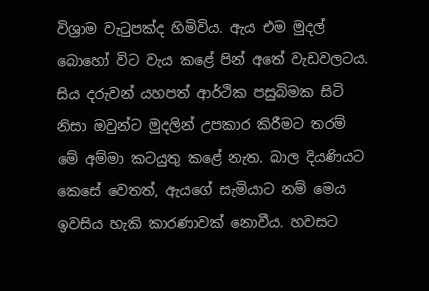විශ්‍රාම වැටුපක්ද හිමිවිය. ඇය එම මුදල් බොහෝ විට වැය කළේ පින් අතේ වැඩවලටය. සිය දරුවන් යහපත් ආර්ථික පසුබිමක සිටි නිසා ඔවුන්ට මුදලින් උපකාර කිරීමට තරම් මේ අම්මා කටයුතු කළේ නැත. බාල දියණියට කෙසේ වෙතත්, ඇයගේ සැමියාට නම් මෙය ඉවසිය හැකි කාරණාවක් නොවීය. හවසට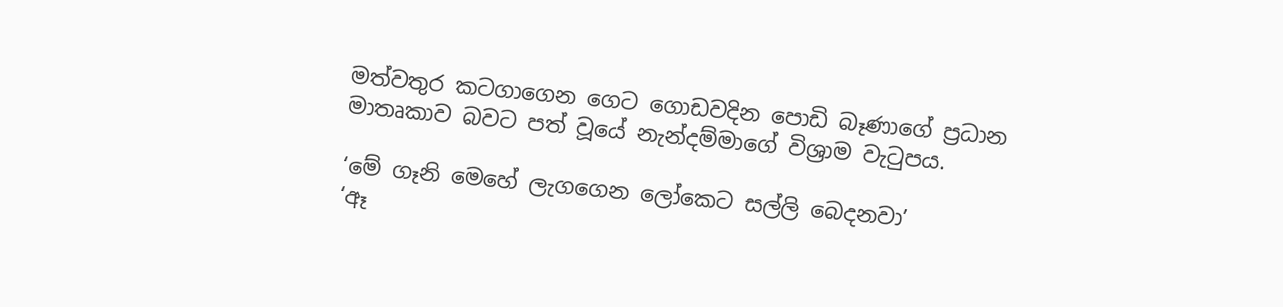මත්වතුර කටගාගෙන ගෙට ගොඩවදින පොඩි බෑණාගේ ප්‍රධාන මාතෘකාව බවට පත් වූයේ නැන්දම්මාගේ විශ්‍රාම වැටුපය.

‘මේ ගෑනි මෙහේ ලැගගෙන ලෝකෙට සල්ලි බෙදනවා’
‘ඈ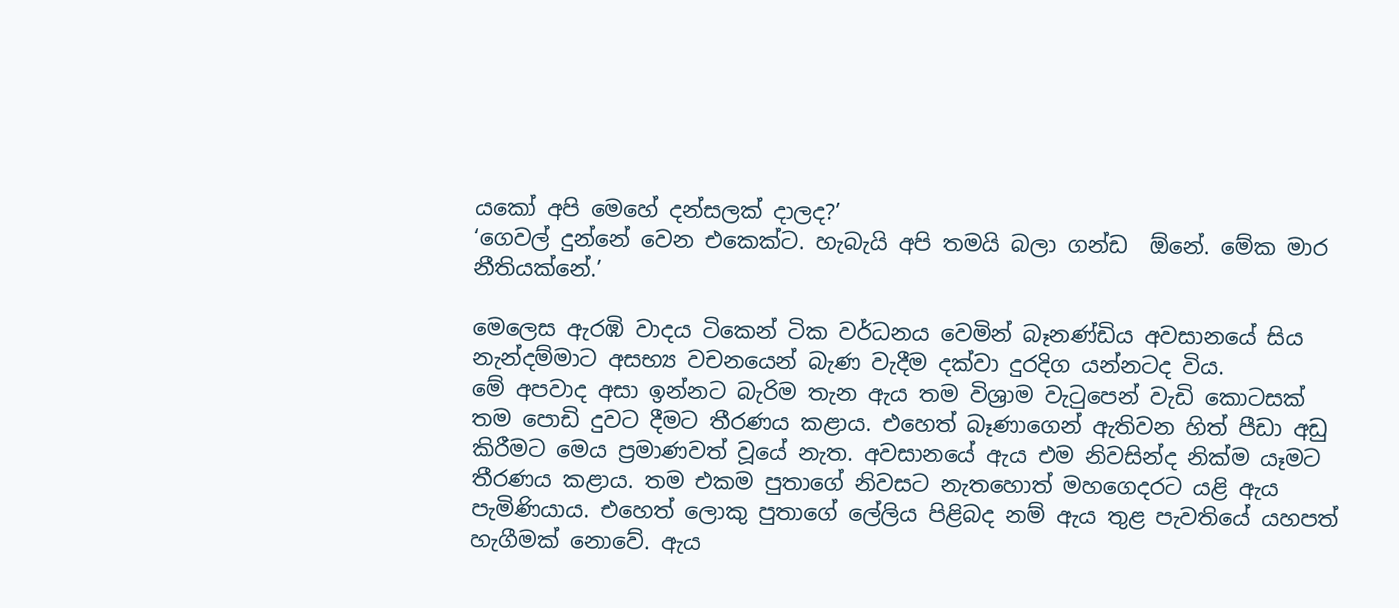යකෝ අපි මෙහේ දන්සලක් දාලද?’
‘ගෙවල් දුන්නේ වෙන එකෙක්ට. හැබැයි අපි තමයි බලා ගන්ඩ  ඕනේ. මේක මාර නීතියක්නේ.’

මෙලෙස ඇරඹි වාදය ටිකෙන් ටික වර්ධනය වෙමින් බෑනණ්ඩිය අවසානයේ සිය නැන්දම්මාට අසභ්‍ය වචනයෙන් බැණ වැදීම දක්වා දුරදිග යන්නටද විය.
මේ අපවාද අසා ඉන්නට බැරිම තැන ඇය තම විශ්‍රාම වැටුපෙන් වැඩි කොටසක් තම පොඩි දුවට දීමට තීරණය කළාය. එහෙත් බෑණාගෙන් ඇතිවන හිත් පීඩා අඩු කිරීමට මෙය ප්‍රමාණවත් වූයේ නැත. අවසානයේ ඇය එම නිවසින්ද නික්ම යෑමට තීරණය කළාය. තම එකම පුතාගේ නිවසට නැතහොත් මහගෙදරට යළි ඇය පැමිණියාය. එහෙත් ලොකු පුතාගේ ලේලිය පිළිබද නම් ඇය තුළ පැවතියේ යහපත් හැගීමක් නොවේ. ඇය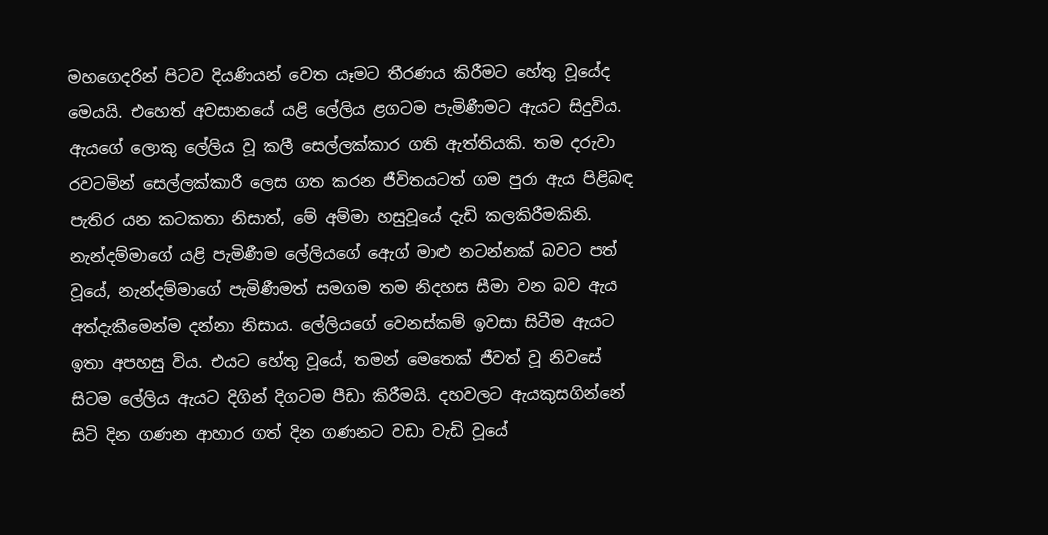මහගෙදරින් පිටව දියණියන් වෙත යෑමට තීරණය කිරීමට හේතු වූයේද මෙයයි. එහෙත් අවසානයේ යළි ලේලිය ළගටම පැමිණීමට ඇයට සිදුවිය. ඇයගේ ලොකු ලේලිය වූ කලී සෙල්ලක්කාර ගති ඇත්තියකි. තම දරුවා රවටමින් සෙල්ලක්කාරී ලෙස ගත කරන ජීවිතයටත් ගම පුරා ඇය පිළිබඳ පැතිර යන කටකතා නිසාත්, මේ අම්මා හසුවූයේ දැඩි කලකිරීමකිනි. නැන්දම්මාගේ යළි පැමිණීම ලේලියගේ ඇෙග් මාළු නටන්නක් බවට පත් වූයේ, නැන්දම්මාගේ පැමිණීමත් සමගම තම නිදහස සීමා වන බව ඇය අත්දැකීමෙන්ම දන්නා නිසාය. ලේලියගේ වෙනස්කම් ඉවසා සිටීම ඇයට ඉතා අපහසු විය. එයට හේතු වූයේ, තමන් මෙතෙක් ජීවත් වූ නිවසේ සිටම ලේලිය ඇයට දිගින් දිගටම පීඩා කිරීමයි. දහවලට ඇයකුසගින්නේ සිටි දින ගණන ආහාර ගත් දින ගණනට වඩා වැඩි වූයේ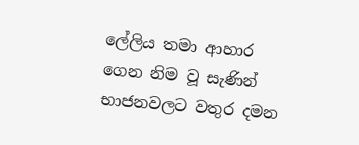ලේලිය තමා ආහාර ගෙන නිම වූ සැණින් භාජනවලට වතුර දමන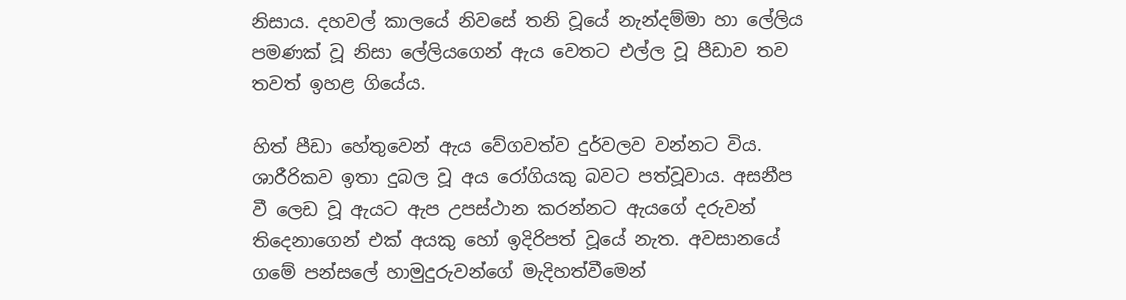නිසාය. දහවල් කාලයේ නිවසේ තනි වූයේ නැන්දම්මා හා ලේලිය පමණක් වූ නිසා ලේලියගෙන් ඇය වෙතට එල්ල වූ පීඩාව තව තවත් ඉහළ ගියේය.

හිත් පීඩා හේතුවෙන් ඇය වේගවත්ව දුර්වලව වන්නට විය. ශාරීරිකව ඉතා දුබල වූ අය රෝගියකු බවට පත්වූවාය. අසනීප වී ලෙඩ වූ ඇයට ඇප උපස්ථාන කරන්නට ඇයගේ දරුවන් තිදෙනාගෙන් එක් අයකු හෝ ඉදිරිපත් වූයේ නැත. අවසානයේ ගමේ පන්සලේ හාමුදුරුවන්ගේ මැදිහත්වීමෙන්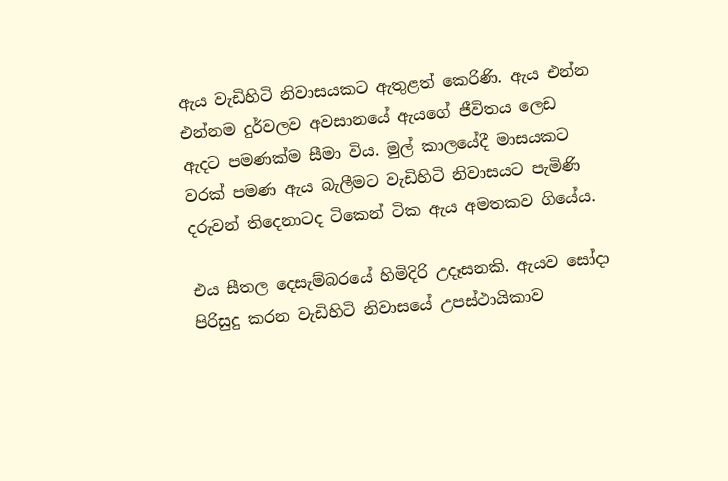ඇය වැඩිහිටි නිවාසයකට ඇතුළත් කෙරිණි. ඇය එන්න එන්නම දුර්වලව අවසානයේ ඇයගේ ජීවිතය ලෙඩ ඇදට පමණක්ම සීමා විය. මුල් කාලයේදී මාසයකට වරක් පමණ ඇය බැලීමට වැඩිහිටි නිවාසයට පැමිණි දරුවන් තිදෙනාටද ටිකෙන් ටික ඇය අමතකව ගියේය.

එය සීතල දෙසැම්බරයේ හිමිදිරි උදෑසනකි. ඇයව සෝදා පිරිසුදු කරන වැඩිහිටි නිවාසයේ උපස්ථායිකාව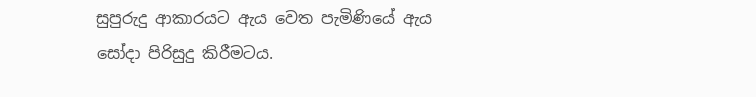සුපුරුදු ආකාරයට ඇය වෙත පැමිණියේ ඇය සෝදා පිරිසුදු කිරීමටය.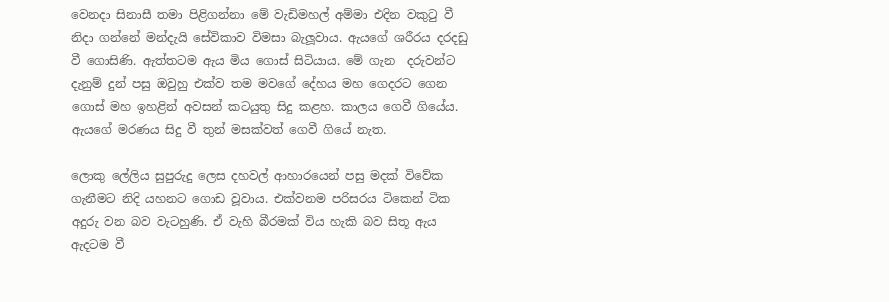වෙනදා සිනාසී තමා පිළිගන්නා මේ වැඩිමහල් අම්මා එදින වකුටු වී නිදා ගන්නේ මන්දැයි සේවිකාව විමසා බැලූවාය. ඇයගේ ශරීරය දරදඩු වී ගොසිණි. ඇත්තටම ඇය මිය ගොස් සිටියාය. මේ ගැන  දරුවන්ට දැනුම් දුන් පසු ඔවුහු එක්ව තම මවගේ දේහය මහ ගෙදරට ගෙන ගොස් මහ ඉහළින් අවසන් කටයුතු සිදු කළහ. කාලය ගෙවී ගියේය. ඇයගේ මරණය සිදු වී තුන් මසක්වත් ගෙවී ගියේ නැත.

ලොකු ලේලිය සුපුරුදු ලෙස දහවල් ආහාරයෙන් පසු මදක් විවේක ගැනීමට නිදි යහනට ගොඩ වූවාය. එක්වනම පරිසරය ටිකෙන් ටික අදුරු වන බව වැටහුණි. ඒ වැහි බීරමක් විය හැකි බව සිතූ ඇය ඇදටම වී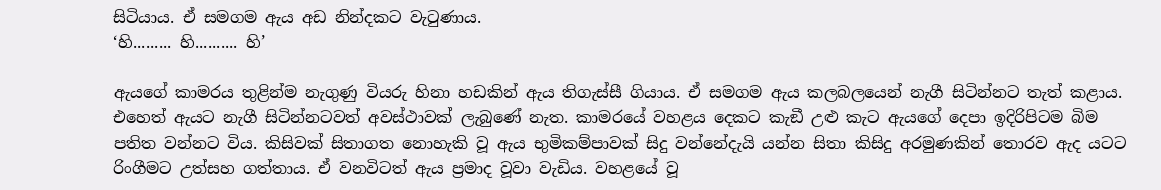සිටියාය. ඒ සමගම ඇය අඩ නින්දකට වැටුණාය.
‘හි......... හි.......... හි’

ඇයගේ කාමරය තුළින්ම නැගුණු වියරු හිනා හඩකින් ඇය තිගැස්සී ගියාය. ඒ සමගම ඇය කලබලයෙන් නැගී සිටින්නට තැත් කළාය. එහෙත් ඇයට නැගී සිටින්නටවත් අවස්ථාවක් ලැබුණේ නැත. කාමරයේ වහළය දෙකට කැඞී උළු කැට ඇයගේ දෙපා ඉදිරිපිටම බිම පතිත වන්නට විය. කිසිවක් සිතාගත නොහැකි වූ ඇය භුමිකම්පාවක් සිදු වන්නේදැයි යන්න සිතා කිසිදු අරමුණකින් තොරව ඇද යටට රිංගීමට උත්සහ ගත්තාය. ඒ වනවිටත් ඇය ප්‍රමාද වූවා වැඩිය. වහළයේ වූ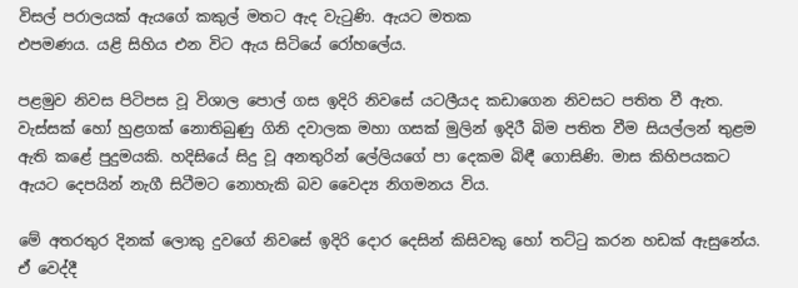විසල් පරාලයක් ඇයගේ කකුල් මතට ඇද වැටුණි. ඇයට මතක
එපමණය. යළි සිහිය එන විට ඇය සිටියේ රෝහලේය.

පළමුව නිවස පිටිපස වූ විශාල පොල් ගස ඉදිරි නිවසේ යටලීයද කඩාගෙන නිවසට පතිත වී ඇත. වැස්සක් හෝ හුළගක් නොතිබුණු ගිනි දවාලක මහා ගසක් මුලින් ඉදිරී බිම පතිත වීම සියල්ලන් තුළම ඇති කළේ පුදුමයකි. හදිසියේ සිදු වූ අනතුරින් ලේලියගේ පා දෙකම බිඳී ගොසිණි. මාස කිහිපයකට ඇයට දෙපයින් නැගී සිටීමට නොහැකි බව වෛද්‍ය නිගමනය විය.

මේ අතරතුර දිනක් ලොකු දුවගේ නිවසේ ඉදිරි දොර දෙසින් කිසිවකු හෝ තට්ටු කරන හඩක් ඇසුනේය. ඒ වෙද්දී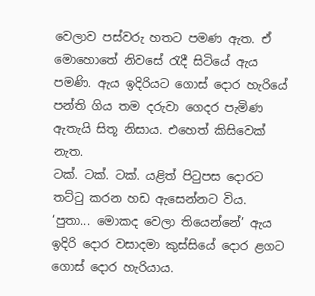වෙලාව පස්වරු හතට පමණ ඇත. ඒ මොහොතේ නිවසේ රැදී සිටියේ ඇය පමණි. ඇය ඉදිරියට ගොස් දොර හැරියේ පන්ති ගිය තම දරුවා ගෙදර පැමිණ ඇතැයි සිතූ නිසාය. එහෙත් කිසිවෙක් නැත.
ටක්. ටක්. ටක්. යළිත් පිටුපස දොරට තට්ටු කරන හඩ ඇසෙන්නට විය.
‘පුතා... මොකද වෙලා තියෙන්නේ’ ඇය ඉදිරි දොර වසාදමා කුස්සියේ දොර ළගට ගොස් දොර හැරියාය.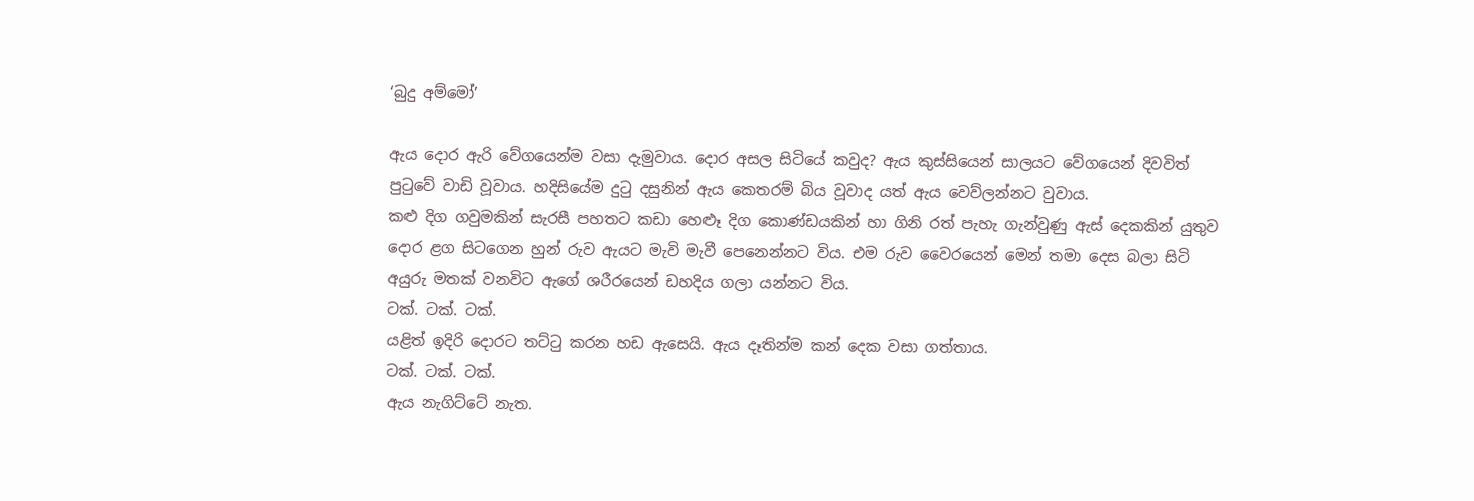‘බුදු අම්මෝ’

ඇය දොර ඇරි වේගයෙන්ම වසා දැමුවාය. දොර අසල සිටියේ කවුද? ඇය කුස්සියෙන් සාලයට වේගයෙන් දිවවිත් පුටුවේ වාඩි වූවාය. හදිසියේම දුටු දසුනින් ඇය කෙතරම් බිය වූවාද යත් ඇය වෙව්ලන්නට වුවාය.
කළු දිග ගවුමකින් සැරසී පහතට කඩා හෙළුෑ දිග කොණ්ඩයකින් හා ගිනි රත් පැහැ ගැන්වුණු ඇස් දෙකකින් යුතුව දොර ළග සිටගෙන හුන් රුව ඇයට මැවි මැවී පෙනෙන්නට විය. එම රුව වෛරයෙන් මෙන් තමා දෙස බලා සිටි අයුරු මතක් වනවිට ඇගේ ශරීරයෙන් ඩහදිය ගලා යන්නට විය.
ටක්. ටක්. ටක්.
යළිත් ඉදිරි දොරට තට්ටු කරන හඩ ඇසෙයි. ඇය දෑතින්ම කන් දෙක වසා ගත්තාය.
ටක්. ටක්. ටක්.
ඇය නැගිට්ටේ නැත.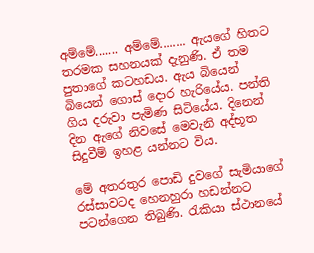අම්මේ....... අම්මේ........ ඇයගේ හිතට තරමක සහනයක් දැනුණි. ඒ තම පුතාගේ කටහඩය. ඇය බියෙන් බියෙන් ගොස් දොර හැරියේය. පන්ති ගිය දරුවා පැමිණ සිටියේය. දිනෙන් දින ඇගේ නිවසේ මෙවැනි අද්භූත සිදුවීම් ඉහළ යන්නට විය.

මේ අතරතුර පොඩි දුවගේ සැමියාගේ රස්සාවටද හෙනහුරා හඩන්නට පටන්ගෙන තිබුණි. රැකියා ස්ථානයේ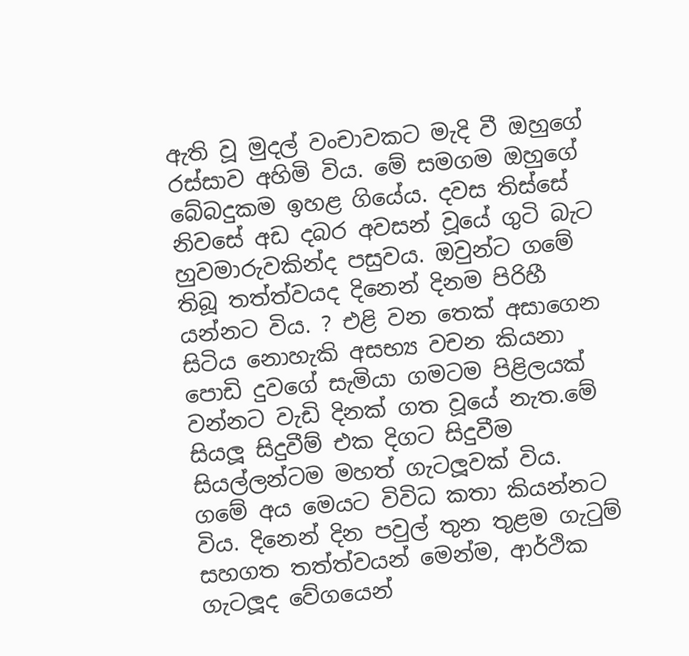ඇති වූ මුදල් වංචාවකට මැදි වී ඔහුගේ රස්සාව අහිමි විය. මේ සමගම ඔහුගේ බේබදුකම ඉහළ ගියේය. දවස තිස්සේ නිවසේ අඩ දබර අවසන් වූයේ ගුටි බැට හුවමාරුවකින්ද පසුවය. ඔවුන්ට ගමේ තිබූ තත්ත්වයද දිනෙන් දිනම පිරිහී යන්නට විය. ? එළි වන තෙක් අසාගෙන සිටිය නොහැකි අසභ්‍ය වචන කියනා පොඩි දුවගේ සැමියා ගමටම පිළිලයක් වන්නට වැඩි දිනක් ගත වූයේ නැත.මේ සියලූ සිදුවීම් එක දිගට සිදුවීම සියල්ලන්ටම මහත් ගැටලූවක් විය. ගමේ අය මෙයට විවිධ කතා කියන්නට විය. දිනෙන් දින පවුල් තුන තුළම ගැටුම් සහගත තත්ත්වයන් මෙන්ම, ආර්ථික ගැටලූද වේගයෙන්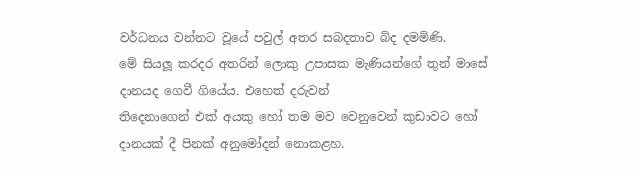වර්ධනය වන්නට වූයේ පවුල් අතර සබදතාව බිද දමමිණි.
මේ සියලූ කරදර අතරින් ලොකු උපාසක මැණියන්ගේ තුන් මාසේ දානයද ගෙවී ගියේය. එහෙත් දරුවන්
තිදෙනාගෙන් එක් අයකු හෝ තම මව වෙනුවෙන් කුඩාවට හෝ දානයක් දී පිනක් අනුමෝදන් නොකළහ.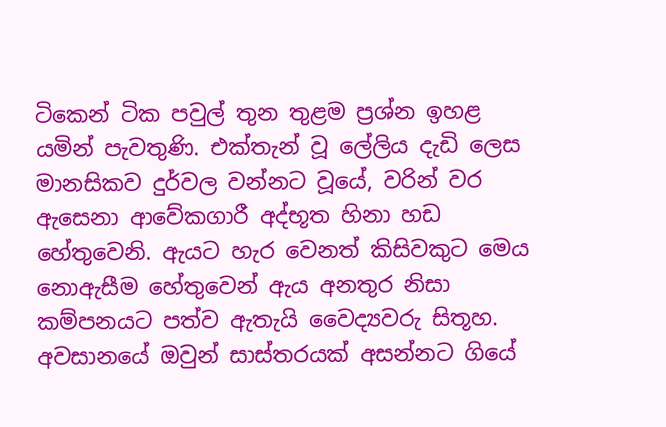ටිකෙන් ටික පවුල් තුන තුළම ප්‍රශ්න ඉහළ යමින් පැවතුණි. එක්තැන් වූ ලේලිය දැඩි ලෙස මානසිකව දුර්වල වන්නට වූයේ, වරින් වර ඇසෙනා ආවේකගාරී අද්භූත හිනා හඩ හේතුවෙනි. ඇයට හැර වෙනත් කිසිවකුට මෙය නොඇසීම හේතුවෙන් ඇය අනතුර නිසා කම්පනයට පත්ව ඇතැයි වෛද්‍යවරු සිතූහ.
අවසානයේ ඔවුන් සාස්තරයක් අසන්නට ගියේ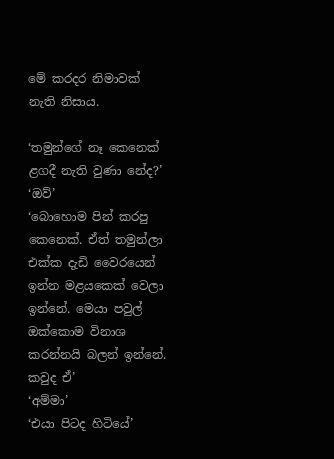මේ කරදර නිමාවක් නැති නිසාය.

‘තමුන්ගේ නෑ කෙනෙක් ළගදී නැති වුණා නේද?’
‘ඔව්’
‘බොහොම පින් කරපු කෙනෙක්. ඒත් තමුන්ලා එක්ක දැඩි වෛරයෙන් ඉන්න මළයකෙක් වෙලා ඉන්නේ. මෙයා පවුල් ඔක්කොම විනාශ කරන්නයි බලන් ඉන්නේ. කවුද ඒ’
‘අම්මා’
‘එයා පිටද හිටියේ’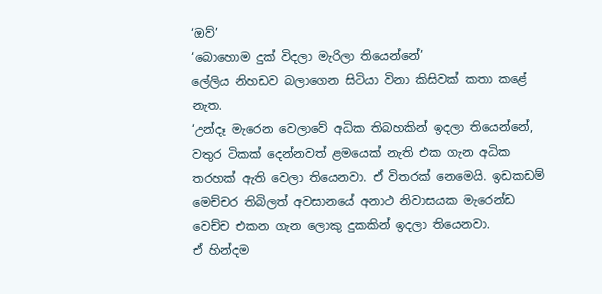‘ඔව්’
‘බොහොම දුක් විදලා මැරිලා තියෙන්නේ’
ලේලිය නිහඩව බලාගෙන සිටියා විනා කිසිවක් කතා කළේ නැත.
‘උන්දෑ මැරෙන වෙලාවේ අධික තිබහකින් ඉදලා තියෙන්නේ, වතුර ටිකක් දෙන්නවත් ළමයෙක් නැති එක ගැන අධික තරහක් ඇති වෙලා තියෙනවා. ඒ විතරක් නෙමෙයි. ඉඩකඩම් මෙච්චර තිබිලත් අවසානයේ අනාථ නිවාසයක මැරෙන්ඩ වෙච්ච එකන ගැන ලොකු දුකකින් ඉදලා තියෙනවා.
ඒ හින්දම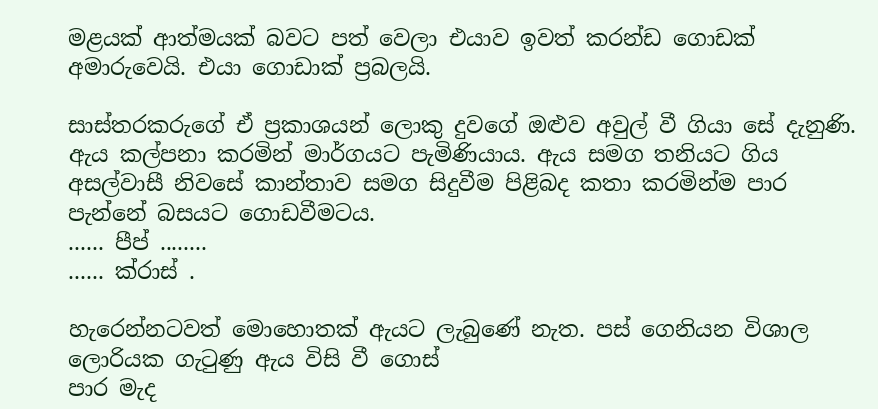මළයක් ආත්මයක් බවට පත් වෙලා එයාව ඉවත් කරන්ඩ ගොඩක් අමාරුවෙයි. එයා ගොඩාක් ප්‍රබලයි.

සාස්තරකරුගේ ඒ ප්‍රකාශයන් ලොකු දුවගේ ඔළුව අවුල් වී ගියා සේ දැනුණි. ඇය කල්පනා කරමින් මාර්ගයට පැමිණියාය. ඇය සමග තනියට ගිය අසල්වාසී නිවසේ කාන්තාව සමග සිදුවීම පිළිබද කතා කරමින්ම පාර පැන්නේ බසයට ගොඩවීමටය.
...... පීප් ........
...... ක්රාස් .

හැරෙන්නටවත් මොහොතක් ඇයට ලැබුණේ නැත. පස් ගෙනියන විශාල ලොරියක ගැටුණු ඇය විසි වී ගොස්
පාර මැද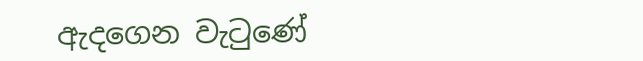ඇදගෙන වැටුණේ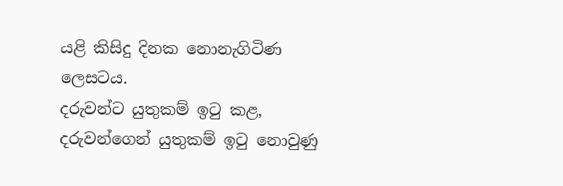යළි කිසිදු දිනක නොනැගිටිණ ලෙසටය.
දරුවන්ට යුතුකම් ඉටු කළ, දරුවන්ගෙන් යුතුකම් ඉටු නොවුණු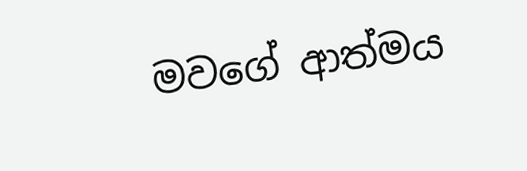මවගේ ආත්මය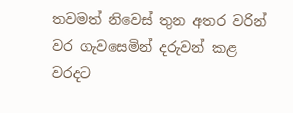තවමත් නිවෙස් තුන අතර වරින් වර ගැවසෙමින් දරුවන් කළ වරදට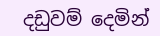දඩුවම් දෙමින්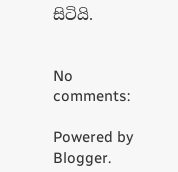සිටියි.


No comments:

Powered by Blogger.